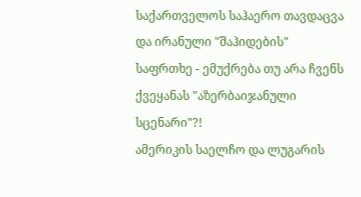საქართველოს საჰაერო თავდაცვა და ირანული "შაჰიდების" საფრთხე - ემუქრება თუ არა ჩვენს ქვეყანას "აზერბაიჯანული სცენარი"?!
ამერიკის საელჩო და ლუგარის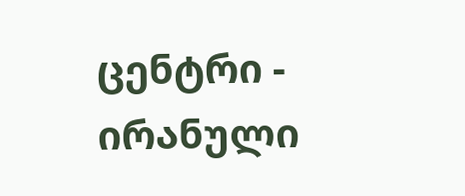ცენტრი - ირანული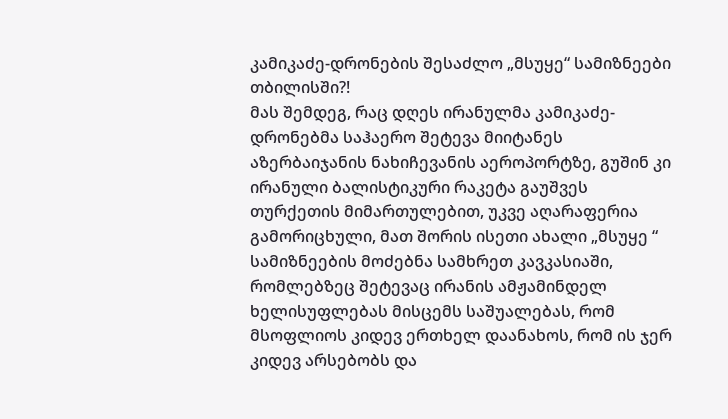კამიკაძე-დრონების შესაძლო „მსუყე“ სამიზნეები თბილისში?!
მას შემდეგ, რაც დღეს ირანულმა კამიკაძე-დრონებმა საჰაერო შეტევა მიიტანეს აზერბაიჯანის ნახიჩევანის აეროპორტზე, გუშინ კი ირანული ბალისტიკური რაკეტა გაუშვეს თურქეთის მიმართულებით, უკვე აღარაფერია გამორიცხული, მათ შორის ისეთი ახალი „მსუყე “ სამიზნეების მოძებნა სამხრეთ კავკასიაში, რომლებზეც შეტევაც ირანის ამჟამინდელ ხელისუფლებას მისცემს საშუალებას, რომ მსოფლიოს კიდევ ერთხელ დაანახოს, რომ ის ჯერ კიდევ არსებობს და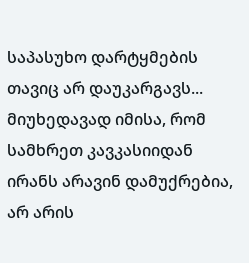საპასუხო დარტყმების თავიც არ დაუკარგავს...
მიუხედავად იმისა, რომ სამხრეთ კავკასიიდან ირანს არავინ დამუქრებია, არ არის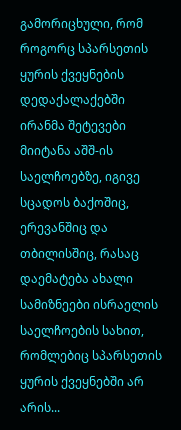გამორიცხული, რომ როგორც სპარსეთის ყურის ქვეყნების დედაქალაქებში ირანმა შეტევები მიიტანა აშშ-ის საელჩოებზე, იგივე სცადოს ბაქოშიც, ერევანშიც და თბილისშიც, რასაც დაემატება ახალი სამიზნეები ისრაელის საელჩოების სახით, რომლებიც სპარსეთის ყურის ქვეყნებში არ არის...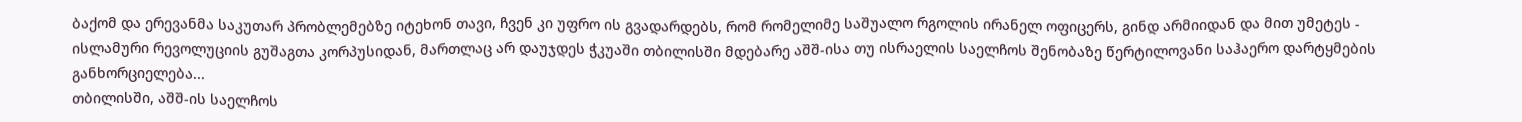ბაქომ და ერევანმა საკუთარ პრობლემებზე იტეხონ თავი, ჩვენ კი უფრო ის გვადარდებს, რომ რომელიმე საშუალო რგოლის ირანელ ოფიცერს, გინდ არმიიდან და მით უმეტეს - ისლამური რევოლუციის გუშაგთა კორპუსიდან, მართლაც არ დაუჯდეს ჭკუაში თბილისში მდებარე აშშ-ისა თუ ისრაელის საელჩოს შენობაზე წერტილოვანი საჰაერო დარტყმების განხორციელება...
თბილისში, აშშ-ის საელჩოს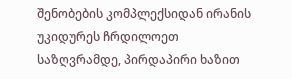შენობების კომპლექსიდან ირანის უკიდურეს ჩრდილოეთ საზღვრამდე, პირდაპირი ხაზით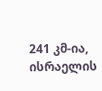241 კმ-ია, ისრაელის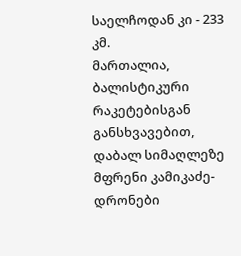საელჩოდან კი - 233 კმ.
მართალია, ბალისტიკური რაკეტებისგან განსხვავებით, დაბალ სიმაღლეზე მფრენი კამიკაძე-დრონები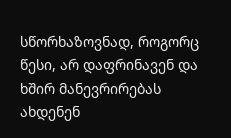სწორხაზოვნად, როგორც წესი, არ დაფრინავენ და ხშირ მანევრირებას ახდენენ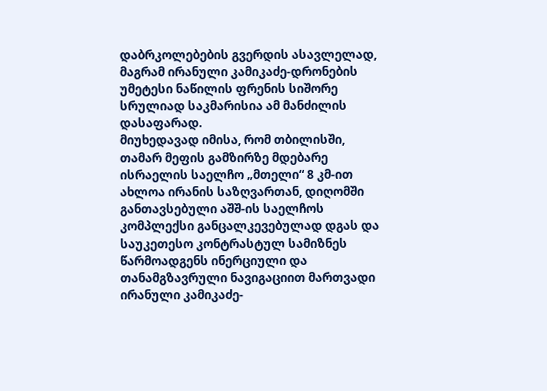დაბრკოლებების გვერდის ასავლელად, მაგრამ ირანული კამიკაძე-დრონების უმეტესი ნაწილის ფრენის სიშორე სრულიად საკმარისია ამ მანძილის დასაფარად.
მიუხედავად იმისა, რომ თბილისში, თამარ მეფის გამზირზე მდებარე ისრაელის საელჩო „მთელი“ 8 კმ-ით ახლოა ირანის საზღვართან, დიღომში განთავსებული აშშ-ის საელჩოს კომპლექსი განცალკევებულად დგას და საუკეთესო კონტრასტულ სამიზნეს წარმოადგენს ინერციული და თანამგზავრული ნავიგაციით მართვადი ირანული კამიკაძე-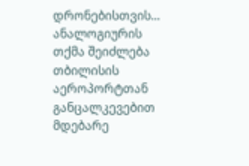დრონებისთვის...
ანალოგიურის თქმა შეიძლება თბილისის აეროპორტთან განცალკევებით მდებარე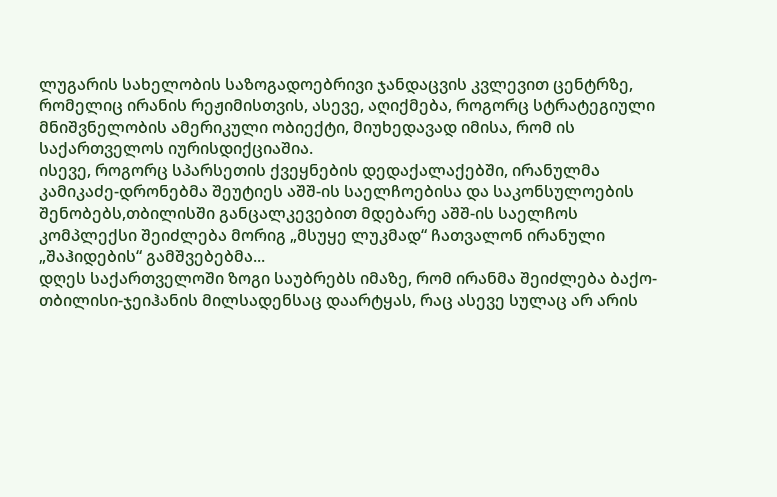ლუგარის სახელობის საზოგადოებრივი ჯანდაცვის კვლევით ცენტრზე, რომელიც ირანის რეჟიმისთვის, ასევე, აღიქმება, როგორც სტრატეგიული მნიშვნელობის ამერიკული ობიექტი, მიუხედავად იმისა, რომ ის საქართველოს იურისდიქციაშია.
ისევე, როგორც სპარსეთის ქვეყნების დედაქალაქებში, ირანულმა კამიკაძე-დრონებმა შეუტიეს აშშ-ის საელჩოებისა და საკონსულოების შენობებს,თბილისში განცალკევებით მდებარე აშშ-ის საელჩოს კომპლექსი შეიძლება მორიგ „მსუყე ლუკმად“ ჩათვალონ ირანული „შაჰიდების“ გამშვებებმა...
დღეს საქართველოში ზოგი საუბრებს იმაზე, რომ ირანმა შეიძლება ბაქო-თბილისი-ჯეიჰანის მილსადენსაც დაარტყას, რაც ასევე სულაც არ არის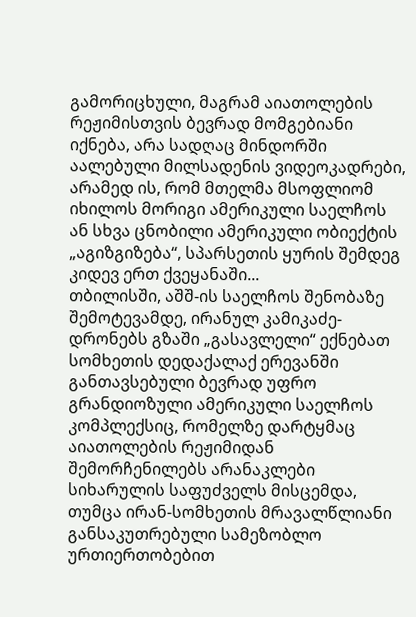გამორიცხული, მაგრამ აიათოლების რეჟიმისთვის ბევრად მომგებიანი იქნება, არა სადღაც მინდორში აალებული მილსადენის ვიდეოკადრები, არამედ ის, რომ მთელმა მსოფლიომ იხილოს მორიგი ამერიკული საელჩოს ან სხვა ცნობილი ამერიკული ობიექტის „აგიზგიზება“, სპარსეთის ყურის შემდეგ კიდევ ერთ ქვეყანაში...
თბილისში, აშშ-ის საელჩოს შენობაზე შემოტევამდე, ირანულ კამიკაძე-დრონებს გზაში „გასავლელი“ ექნებათ სომხეთის დედაქალაქ ერევანში განთავსებული ბევრად უფრო გრანდიოზული ამერიკული საელჩოს კომპლექსიც, რომელზე დარტყმაც აიათოლების რეჟიმიდან შემორჩენილებს არანაკლები სიხარულის საფუძველს მისცემდა, თუმცა ირან-სომხეთის მრავალწლიანი განსაკუთრებული სამეზობლო ურთიერთობებით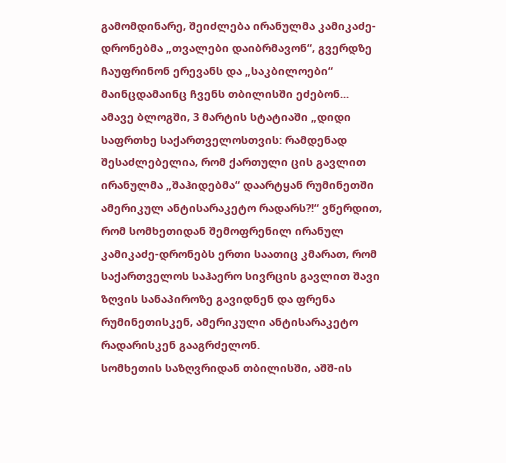გამომდინარე, შეიძლება ირანულმა კამიკაძე-დრონებმა „თვალები დაიბრმავონ“, გვერდზე ჩაუფრინონ ერევანს და „საკბილოები“ მაინცდამაინც ჩვენს თბილისში ეძებონ...
ამავე ბლოგში, 3 მარტის სტატიაში „დიდი საფრთხე საქართველოსთვის: რამდენად შესაძლებელია, რომ ქართული ცის გავლით ირანულმა „შაჰიდებმა“ დაარტყან რუმინეთში ამერიკულ ანტისარაკეტო რადარს?!“ ვწერდით, რომ სომხეთიდან შემოფრენილ ირანულ კამიკაძე-დრონებს ერთი საათიც კმარათ, რომ საქართველოს საჰაერო სივრცის გავლით შავი ზღვის სანაპიროზე გავიდნენ და ფრენა რუმინეთისკენ, ამერიკული ანტისარაკეტო რადარისკენ გააგრძელონ.
სომხეთის საზღვრიდან თბილისში, აშშ-ის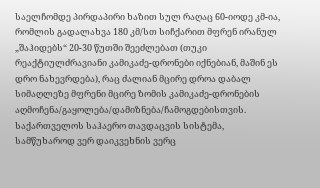საელჩომდე პირდაპირი ხაზით სულ რაღაც 60-იოდე კმ-ია, რომლის გადალახვა 180 კმ/სთ სიჩქარით მფრენ ირანულ „შაჰიდებს“ 20-30 წუთში შეეძლებათ (თუკი რეაქტიულძრავიანი კამიკაძე-დრონები იქნებიან, მაშინ ეს დრო ნახევრდება), რაც ძალიან მცირე დროა დაბალ სიმაღლეზე მფრენი მცირე ზომის კამიკაძე-დრონების აღმოჩენა/გაყოლება/დამიზნება/ჩამოგდებისთვის.
საქართველოს საჰაერო თავდაცვის სისტემა, სამწუხაროდ ვერ დაიკვეხნის ვერც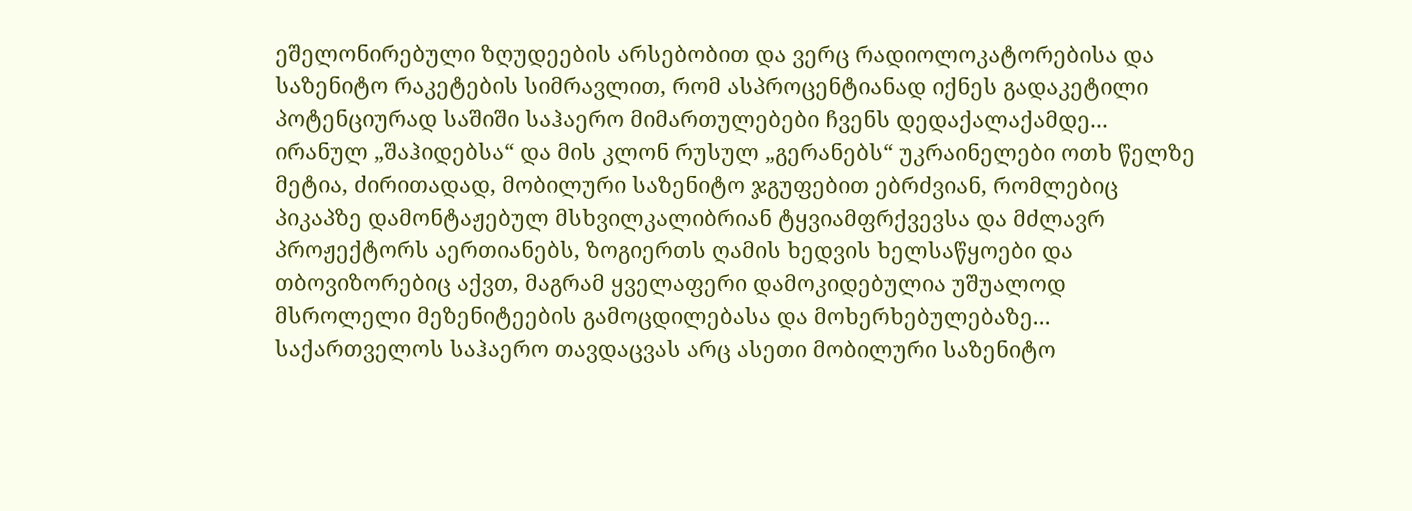ეშელონირებული ზღუდეების არსებობით და ვერც რადიოლოკატორებისა და საზენიტო რაკეტების სიმრავლით, რომ ასპროცენტიანად იქნეს გადაკეტილი პოტენციურად საშიში საჰაერო მიმართულებები ჩვენს დედაქალაქამდე...
ირანულ „შაჰიდებსა“ და მის კლონ რუსულ „გერანებს“ უკრაინელები ოთხ წელზე მეტია, ძირითადად, მობილური საზენიტო ჯგუფებით ებრძვიან, რომლებიც პიკაპზე დამონტაჟებულ მსხვილკალიბრიან ტყვიამფრქვევსა და მძლავრ პროჟექტორს აერთიანებს, ზოგიერთს ღამის ხედვის ხელსაწყოები და თბოვიზორებიც აქვთ, მაგრამ ყველაფერი დამოკიდებულია უშუალოდ მსროლელი მეზენიტეების გამოცდილებასა და მოხერხებულებაზე...
საქართველოს საჰაერო თავდაცვას არც ასეთი მობილური საზენიტო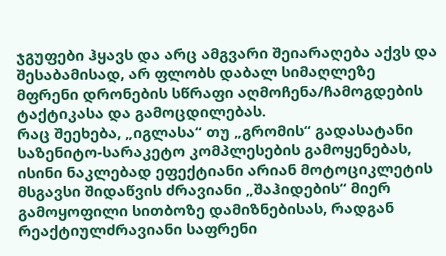ჯგუფები ჰყავს და არც ამგვარი შეიარაღება აქვს და შესაბამისად, არ ფლობს დაბალ სიმაღლეზე მფრენი დრონების სწრაფი აღმოჩენა/ჩამოგდების ტაქტიკასა და გამოცდილებას.
რაც შეეხება, „იგლასა“ თუ „გრომის“ გადასატანი საზენიტო-სარაკეტო კომპლესების გამოყენებას, ისინი ნაკლებად ეფექტიანი არიან მოტოციკლეტის მსგავსი შიდაწვის ძრავიანი „შაჰიდების“ მიერ გამოყოფილი სითბოზე დამიზნებისას, რადგან რეაქტიულძრავიანი საფრენი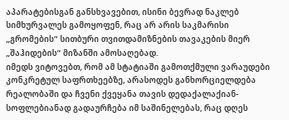აპარატებისგან განსხვავებით, ისინი ბევრად ნაკლებ სიმხურვალეს გამოყოფენ, რაც არ არის საკმარისი „გრომების“ სითბური თვითდამიზნების თავაკების მიერ „შაჰიდების“ მიზანში ამოსაღებად.
იმედს ვიტოვებთ, რომ ამ სტატიაში გამოთქმული ვარაუდები კონკრეტულ საფრთხეებზე, არასოდეს განხორციელდება რეალობაში და ჩვენი ქვეყანა თავის დედაქალაქიან-სოფლებიანად გადაურჩება იმ საშინელებას, რაც დღეს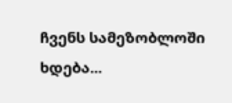ჩვენს სამეზობლოში ხდება...